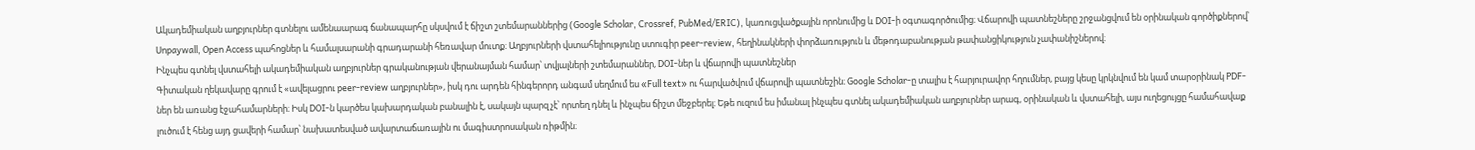Ակադեմիական աղբյուրներ գտնելու ամենաարագ ճանապարհը սկսվում է ճիշտ շտեմարաններից (Google Scholar, Crossref, PubMed/ERIC), կառուցվածքային որոնումից և DOI-ի օգտագործումից։ Վճարովի պատնեշները շրջանցվում են օրինական գործիքներով՝ Unpaywall, Open Access պահոցներ և համալսարանի գրադարանի հեռավար մուտք։ Աղբյուրների վստահելիությունը ստուգիր peer-review, հեղինակների փորձառություն և մեթոդաբանության թափանցիկություն չափանիշներով։
Ինչպես գտնել վստահելի ակադեմիական աղբյուրներ գրականության վերանայման համար՝ տվյալների շտեմարաններ, DOI-ներ և վճարովի պատնեշներ
Գիտական ղեկավարը գրում է «ավելացրու peer‑review աղբյուրներ», իսկ դու արդեն հինգերորդ անգամ սեղմում ես «Full text» ու հարվածվում վճարովի պատնեշին։ Google Scholar-ը տալիս է հարյուրավոր հղումներ, բայց կեսը կրկնվում են կամ տարօրինակ PDF-ներ են առանց էջահամարների։ Իսկ DOI-ն կարծես կախարդական բանալին է, սակայն պարզ չէ՝ որտեղ դնել և ինչպես ճիշտ մեջբերել։ Եթե ուզում ես իմանալ ինչպես գտնել ակադեմիական աղբյուրներ արագ, օրինական և վստահելի, այս ուղեցույցը համահավաք լուծում է հենց այդ ցավերի համար՝ նախատեսված ավարտաճառային ու մագիստրոսական ռիթմին։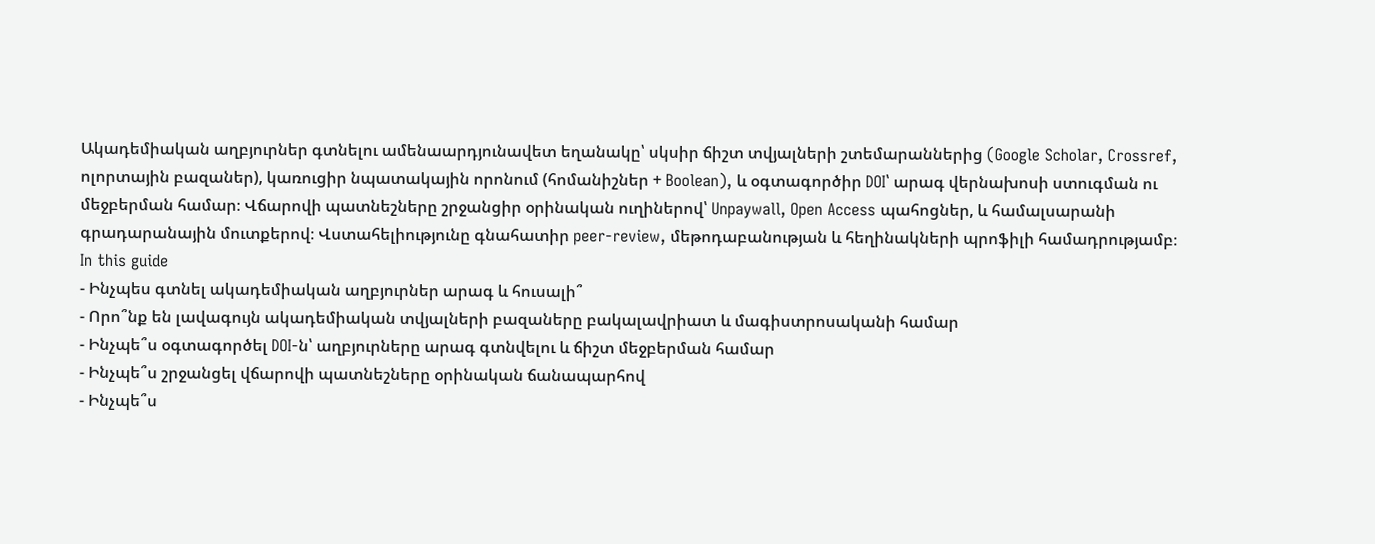Ակադեմիական աղբյուրներ գտնելու ամենաարդյունավետ եղանակը՝ սկսիր ճիշտ տվյալների շտեմարաններից (Google Scholar, Crossref, ոլորտային բազաներ), կառուցիր նպատակային որոնում (հոմանիշներ + Boolean), և օգտագործիր DOI՝ արագ վերնախոսի ստուգման ու մեջբերման համար։ Վճարովի պատնեշները շրջանցիր օրինական ուղիներով՝ Unpaywall, Open Access պահոցներ, և համալսարանի գրադարանային մուտքերով։ Վստահելիությունը գնահատիր peer-review, մեթոդաբանության և հեղինակների պրոֆիլի համադրությամբ։
In this guide
- Ինչպես գտնել ակադեմիական աղբյուրներ արագ և հուսալի՞
- Որո՞նք են լավագույն ակադեմիական տվյալների բազաները բակալավրիատ և մագիստրոսականի համար
- Ինչպե՞ս օգտագործել DOI-ն՝ աղբյուրները արագ գտնվելու և ճիշտ մեջբերման համար
- Ինչպե՞ս շրջանցել վճարովի պատնեշները օրինական ճանապարհով
- Ինչպե՞ս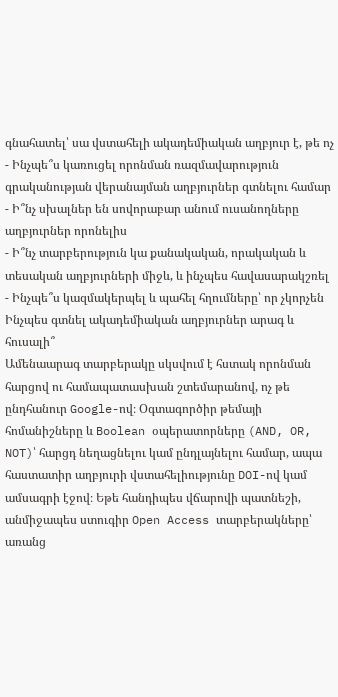գնահատել՝ սա վստահելի ակադեմիական աղբյուր է, թե ոչ
- Ինչպե՞ս կառուցել որոնման ռազմավարություն գրականության վերանայման աղբյուրներ գտնելու համար
- Ի՞նչ սխալներ են սովորաբար անում ուսանողները աղբյուրներ որոնելիս
- Ի՞նչ տարբերություն կա քանակական, որակական և տեսական աղբյուրների միջև, և ինչպես հավասարակշռել
- Ինչպե՞ս կազմակերպել և պահել հղումները՝ որ չկորչեն
Ինչպես գտնել ակադեմիական աղբյուրներ արագ և հուսալի՞
Ամենաարագ տարբերակը սկսվում է հստակ որոնման հարցով ու համապատասխան շտեմարանով, ոչ թե ընդհանուր Google-ով։ Օգտագործիր թեմայի հոմանիշները և Boolean օպերատորները (AND, OR, NOT)՝ հարցդ նեղացնելու կամ ընդլայնելու համար, ապա հաստատիր աղբյուրի վստահելիությունը DOI-ով կամ ամսագրի էջով։ Եթե հանդիպես վճարովի պատնեշի, անմիջապես ստուգիր Open Access տարբերակները՝ առանց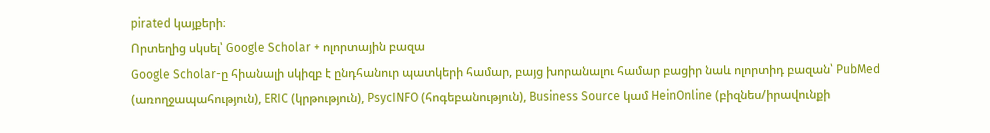pirated կայքերի։
Որտեղից սկսել՝ Google Scholar + ոլորտային բազա
Google Scholar-ը հիանալի սկիզբ է ընդհանուր պատկերի համար, բայց խորանալու համար բացիր նաև ոլորտիդ բազան՝ PubMed (առողջապահություն), ERIC (կրթություն), PsycINFO (հոգեբանություն), Business Source կամ HeinOnline (բիզնես/իրավունքի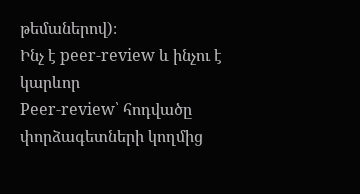թեմաներով)։
Ինչ է peer‑review և ինչու է կարևոր
Peer‑review՝ հոդվածը փորձագետների կողմից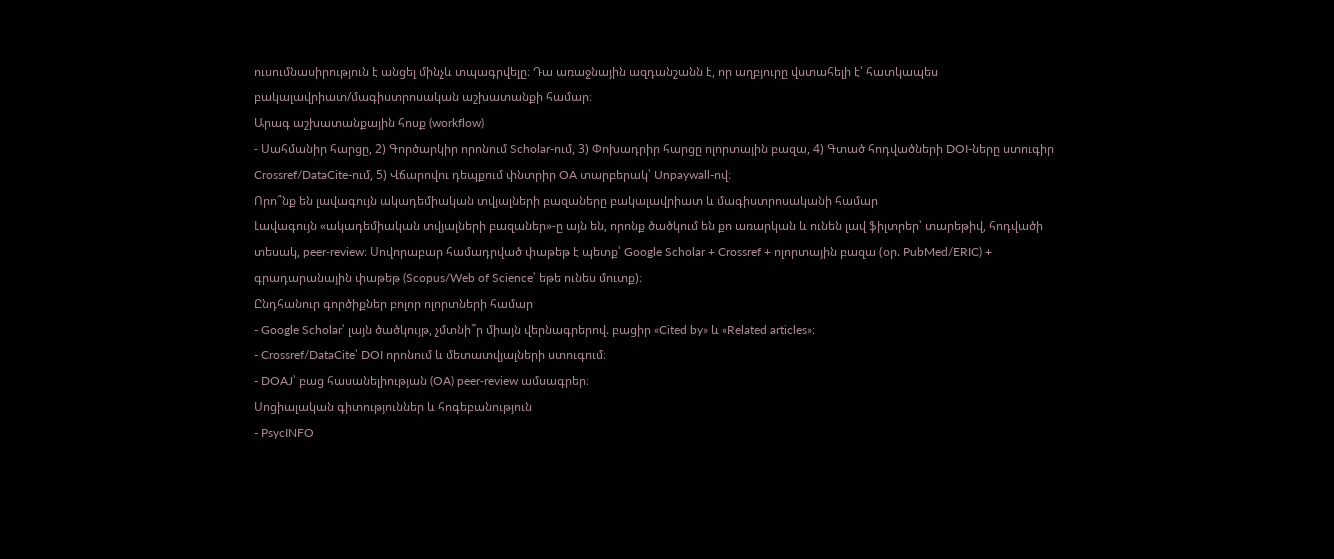ուսումնասիրություն է անցել մինչև տպագրվելը։ Դա առաջնային ազդանշանն է, որ աղբյուրը վստահելի է՝ հատկապես բակալավրիատ/մագիստրոսական աշխատանքի համար։
Արագ աշխատանքային հոսք (workflow)
- Սահմանիր հարցը, 2) Գործարկիր որոնում Scholar-ում, 3) Փոխադրիր հարցը ոլորտային բազա, 4) Գտած հոդվածների DOI-ները ստուգիր Crossref/DataCite-ում, 5) Վճարովու դեպքում փնտրիր OA տարբերակ՝ Unpaywall-ով։
Որո՞նք են լավագույն ակադեմիական տվյալների բազաները բակալավրիատ և մագիստրոսականի համար
Լավագույն «ակադեմիական տվյալների բազաներ»-ը այն են, որոնք ծածկում են քո առարկան և ունեն լավ ֆիլտրեր՝ տարեթիվ, հոդվածի տեսակ, peer‑review։ Սովորաբար համադրված փաթեթ է պետք՝ Google Scholar + Crossref + ոլորտային բազա (օր. PubMed/ERIC) + գրադարանային փաթեթ (Scopus/Web of Science՝ եթե ունես մուտք)։
Ընդհանուր գործիքներ բոլոր ոլորտների համար
- Google Scholar՝ լայն ծածկույթ, չմտնի՞ր միայն վերնագրերով. բացիր «Cited by» և «Related articles»։
- Crossref/DataCite՝ DOI որոնում և մետատվյալների ստուգում։
- DOAJ՝ բաց հասանելիության (OA) peer‑review ամսագրեր։
Սոցիալական գիտություններ և հոգեբանություն
- PsycINFO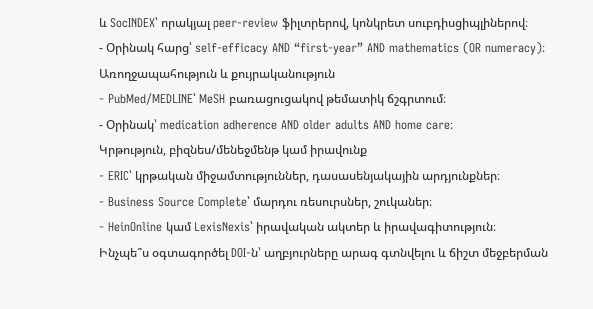և SocINDEX՝ որակյալ peer‑review ֆիլտրերով, կոնկրետ սուբդիսցիպլիներով։
- Օրինակ հարց՝ self‑efficacy AND “first‑year” AND mathematics (OR numeracy)։
Առողջապահություն և քույրականություն
- PubMed/MEDLINE՝ MeSH բառացուցակով թեմատիկ ճշգրտում։
- Օրինակ՝ medication adherence AND older adults AND home care։
Կրթություն, բիզնես/մենեջմենթ կամ իրավունք
- ERIC՝ կրթական միջամտություններ, դասասենյակային արդյունքներ։
- Business Source Complete՝ մարդու ռեսուրսներ, շուկաներ։
- HeinOnline կամ LexisNexis՝ իրավական ակտեր և իրավագիտություն։
Ինչպե՞ս օգտագործել DOI-ն՝ աղբյուրները արագ գտնվելու և ճիշտ մեջբերման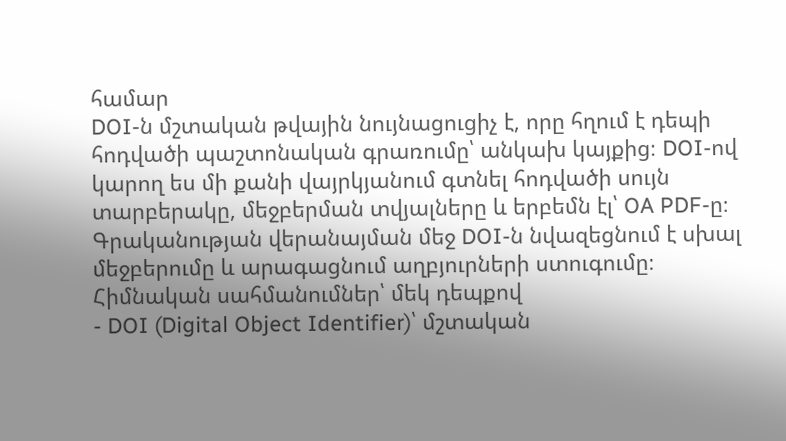համար
DOI-ն մշտական թվային նույնացուցիչ է, որը հղում է դեպի հոդվածի պաշտոնական գրառումը՝ անկախ կայքից։ DOI-ով կարող ես մի քանի վայրկյանում գտնել հոդվածի սույն տարբերակը, մեջբերման տվյալները և երբեմն էլ՝ OA PDF-ը։ Գրականության վերանայման մեջ DOI-ն նվազեցնում է սխալ մեջբերումը և արագացնում աղբյուրների ստուգումը։
Հիմնական սահմանումներ՝ մեկ դեպքով
- DOI (Digital Object Identifier)՝ մշտական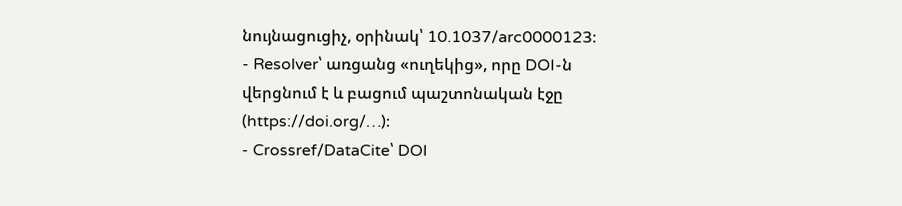նույնացուցիչ, օրինակ՝ 10.1037/arc0000123։
- Resolver՝ առցանց «ուղեկից», որը DOI-ն վերցնում է և բացում պաշտոնական էջը (https://doi.org/…)։
- Crossref/DataCite՝ DOI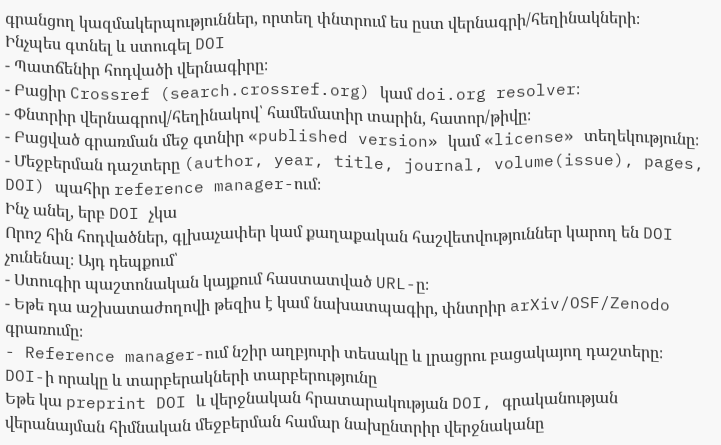գրանցող կազմակերպություններ, որտեղ փնտրում ես ըստ վերնագրի/հեղինակների։
Ինչպես գտնել և ստուգել DOI
- Պատճենիր հոդվածի վերնագիրը։
- Բացիր Crossref (search.crossref.org) կամ doi.org resolver։
- Փնտրիր վերնագրով/հեղինակով՝ համեմատիր տարին, հատոր/թիվը։
- Բացված գրառման մեջ գտնիր «published version» կամ «license» տեղեկությունը։
- Մեջբերման դաշտերը (author, year, title, journal, volume(issue), pages, DOI) պահիր reference manager-ում։
Ինչ անել, երբ DOI չկա
Որոշ հին հոդվածներ, գլխաչափեր կամ քաղաքական հաշվետվություններ կարող են DOI չունենալ։ Այդ դեպքում՝
- Ստուգիր պաշտոնական կայքում հաստատված URL-ը։
- Եթե դա աշխատաժողովի թեզիս է կամ նախատպագիր, փնտրիր arXiv/OSF/Zenodo գրառումը։
- Reference manager-ում նշիր աղբյուրի տեսակը և լրացրու բացակայող դաշտերը։
DOI-ի որակը և տարբերակների տարբերությունը
Եթե կա preprint DOI և վերջնական հրատարակության DOI, գրականության վերանայման հիմնական մեջբերման համար նախընտրիր վերջնականը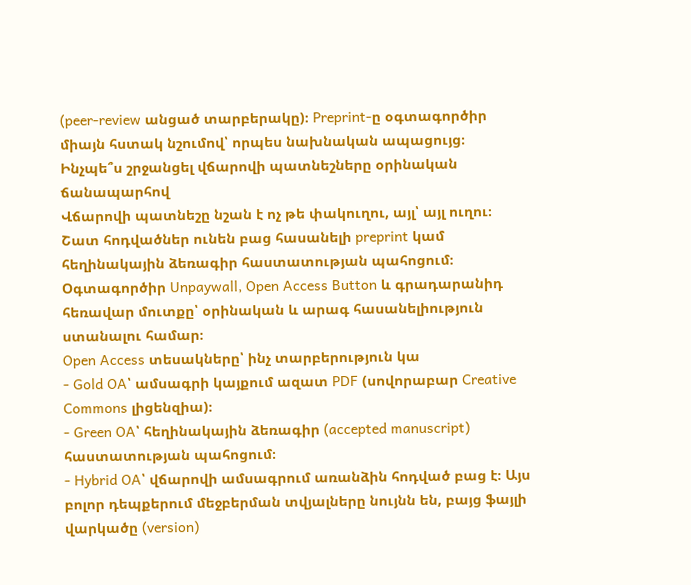(peer‑review անցած տարբերակը)։ Preprint-ը օգտագործիր միայն հստակ նշումով՝ որպես նախնական ապացույց։
Ինչպե՞ս շրջանցել վճարովի պատնեշները օրինական ճանապարհով
Վճարովի պատնեշը նշան է ոչ թե փակուղու, այլ՝ այլ ուղու։ Շատ հոդվածներ ունեն բաց հասանելի preprint կամ հեղինակային ձեռագիր հաստատության պահոցում։ Օգտագործիր Unpaywall, Open Access Button և գրադարանիդ հեռավար մուտքը՝ օրինական և արագ հասանելիություն ստանալու համար։
Open Access տեսակները՝ ինչ տարբերություն կա
- Gold OA՝ ամսագրի կայքում ազատ PDF (սովորաբար Creative Commons լիցենզիա)։
- Green OA՝ հեղինակային ձեռագիր (accepted manuscript) հաստատության պահոցում։
- Hybrid OA՝ վճարովի ամսագրում առանձին հոդված բաց է։ Այս բոլոր դեպքերում մեջբերման տվյալները նույնն են, բայց ֆայլի վարկածը (version)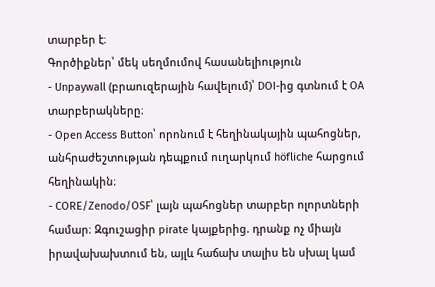տարբեր է։
Գործիքներ՝ մեկ սեղմումով հասանելիություն
- Unpaywall (բրաուզերային հավելում)՝ DOI-ից գտնում է OA տարբերակները։
- Open Access Button՝ որոնում է հեղինակային պահոցներ, անհրաժեշտության դեպքում ուղարկում höfliche հարցում հեղինակին։
- CORE/Zenodo/OSF՝ լայն պահոցներ տարբեր ոլորտների համար։ Զգուշացիր pirate կայքերից. դրանք ոչ միայն իրավախախտում են, այլև հաճախ տալիս են սխալ կամ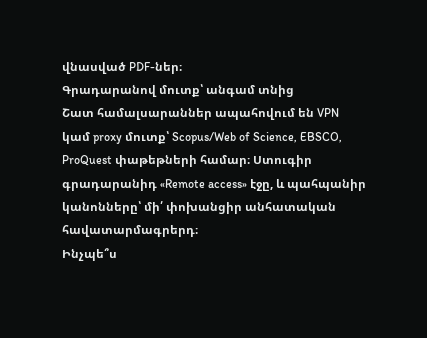վնասված PDF-ներ։
Գրադարանով մուտք՝ անգամ տնից
Շատ համալսարաններ ապահովում են VPN կամ proxy մուտք՝ Scopus/Web of Science, EBSCO, ProQuest փաթեթների համար։ Ստուգիր գրադարանիդ «Remote access» էջը, և պահպանիր կանոնները՝ մի՛ փոխանցիր անհատական հավատարմագրերդ։
Ինչպե՞ս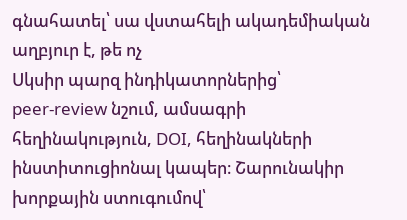գնահատել՝ սա վստահելի ակադեմիական աղբյուր է, թե ոչ
Սկսիր պարզ ինդիկատորներից՝ peer‑review նշում, ամսագրի հեղինակություն, DOI, հեղինակների ինստիտուցիոնալ կապեր։ Շարունակիր խորքային ստուգումով՝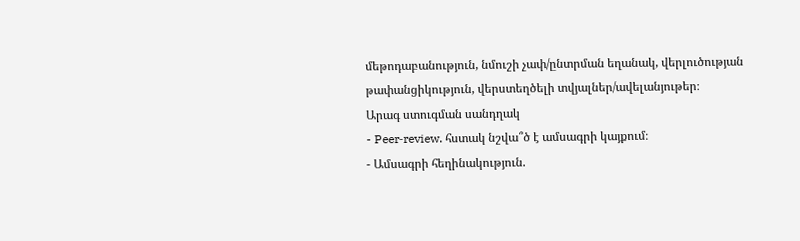մեթոդաբանություն, նմուշի չափ/ընտրման եղանակ, վերլուծության թափանցիկություն, վերստեղծելի տվյալներ/ավելանյութեր։
Արագ ստուգման սանդղակ
- Peer‑review. հստակ նշվա՞ծ է ամսագրի կայքում։
- Ամսագրի հեղինակություն.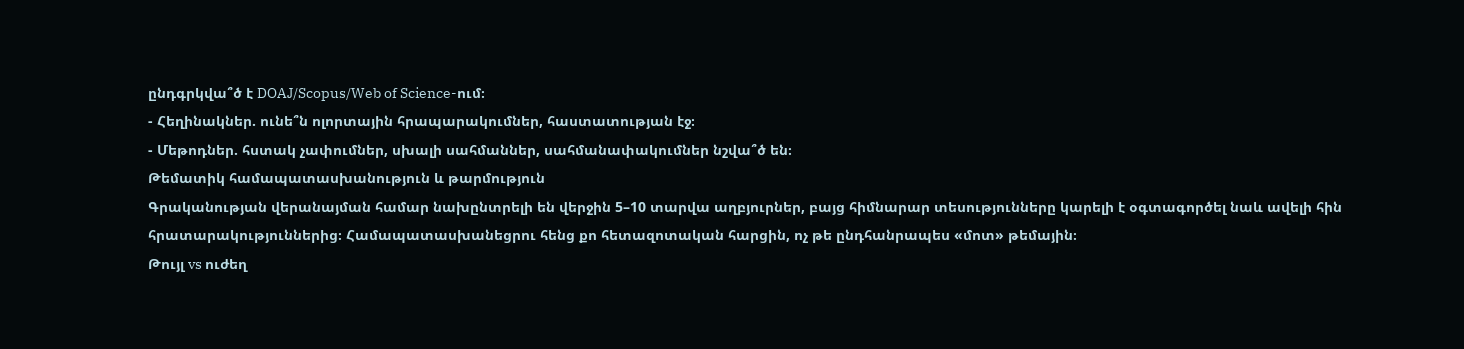ընդգրկվա՞ծ է DOAJ/Scopus/Web of Science-ում։
- Հեղինակներ. ունե՞ն ոլորտային հրապարակումներ, հաստատության էջ։
- Մեթոդներ. հստակ չափումներ, սխալի սահմաններ, սահմանափակումներ նշվա՞ծ են։
Թեմատիկ համապատասխանություն և թարմություն
Գրականության վերանայման համար նախընտրելի են վերջին 5–10 տարվա աղբյուրներ, բայց հիմնարար տեսությունները կարելի է օգտագործել նաև ավելի հին հրատարակություններից։ Համապատասխանեցրու հենց քո հետազոտական հարցին, ոչ թե ընդհանրապես «մոտ» թեմային։
Թույլ vs ուժեղ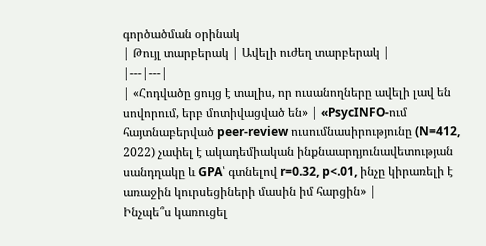գործածման օրինակ
| Թույլ տարբերակ | Ավելի ուժեղ տարբերակ |
|---|---|
| «Հոդվածը ցույց է տալիս, որ ուսանողները ավելի լավ են սովորում, երբ մոտիվացված են» | «PsycINFO-ում հայտնաբերված peer‑review ուսումնասիրությունը (N=412, 2022) չափել է ակադեմիական ինքնաարդյունավետության սանդղակը և GPA՝ գտնելով r=0.32, p<.01, ինչը կիրառելի է առաջին կուրսեցիների մասին իմ հարցին» |
Ինչպե՞ս կառուցել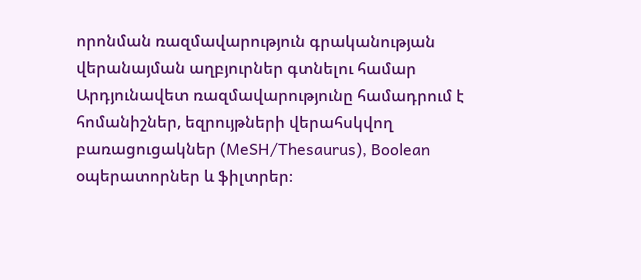որոնման ռազմավարություն գրականության վերանայման աղբյուրներ գտնելու համար
Արդյունավետ ռազմավարությունը համադրում է հոմանիշներ, եզրույթների վերահսկվող բառացուցակներ (MeSH/Thesaurus), Boolean օպերատորներ և ֆիլտրեր։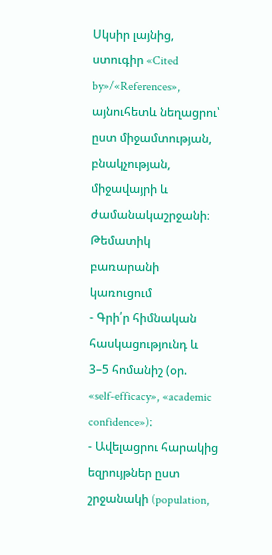Սկսիր լայնից, ստուգիր «Cited by»/«References», այնուհետև նեղացրու՝ ըստ միջամտության, բնակչության, միջավայրի և ժամանակաշրջանի։
Թեմատիկ բառարանի կառուցում
- Գրի՛ր հիմնական հասկացությունդ և 3–5 հոմանիշ (օր. «self‑efficacy», «academic confidence»)։
- Ավելացրու հարակից եզրույթներ ըստ շրջանակի (population,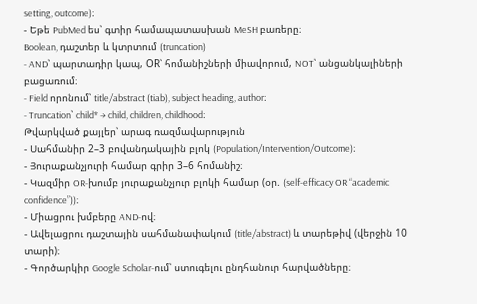setting, outcome)։
- Եթե PubMed ես՝ գտիր համապատասխան MeSH բառերը։
Boolean, դաշտեր և կտրտում (truncation)
- AND՝ պարտադիր կապ, OR՝ հոմանիշների միավորում, NOT՝ անցանկալիների բացառում։
- Field որոնում՝ title/abstract (tiab), subject heading, author։
- Truncation՝ child* → child, children, childhood։
Թվարկված քայլեր՝ արագ ռազմավարություն
- Սահմանիր 2–3 բովանդակային բլոկ (Population/Intervention/Outcome)։
- Յուրաքանչյուրի համար գրիր 3–6 հոմանիշ։
- Կազմիր OR-խումբ յուրաքանչյուր բլոկի համար (օր. (self‑efficacy OR “academic confidence”))։
- Միացրու խմբերը AND-ով։
- Ավելացրու դաշտային սահմանափակում (title/abstract) և տարեթիվ (վերջին 10 տարի)։
- Գործարկիր Google Scholar-ում՝ ստուգելու ընդհանուր հարվածները։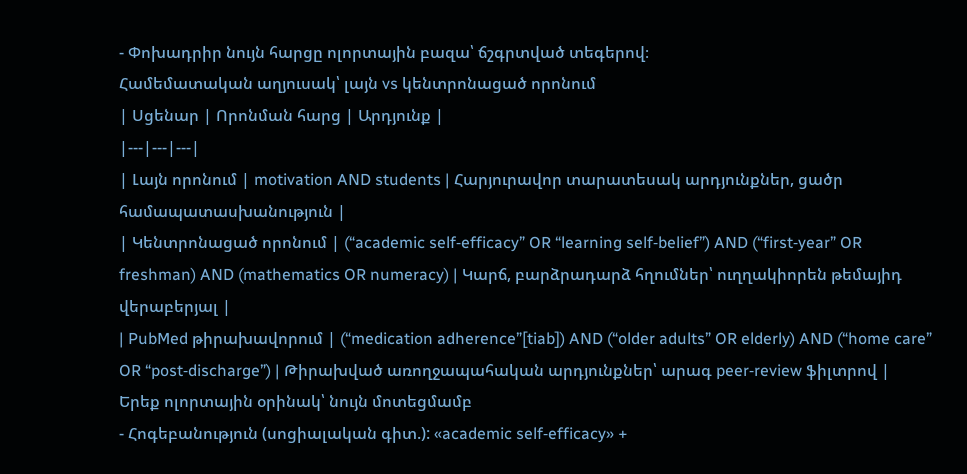- Փոխադրիր նույն հարցը ոլորտային բազա՝ ճշգրտված տեգերով։
Համեմատական աղյուսակ՝ լայն vs կենտրոնացած որոնում
| Սցենար | Որոնման հարց | Արդյունք |
|---|---|---|
| Լայն որոնում | motivation AND students | Հարյուրավոր տարատեսակ արդյունքներ, ցածր համապատասխանություն |
| Կենտրոնացած որոնում | (“academic self‑efficacy” OR “learning self‑belief”) AND (“first‑year” OR freshman) AND (mathematics OR numeracy) | Կարճ, բարձրադարձ հղումներ՝ ուղղակիորեն թեմայիդ վերաբերյալ |
| PubMed թիրախավորում | (“medication adherence”[tiab]) AND (“older adults” OR elderly) AND (“home care” OR “post‑discharge”) | Թիրախված առողջապահական արդյունքներ՝ արագ peer‑review ֆիլտրով |
Երեք ոլորտային օրինակ՝ նույն մոտեցմամբ
- Հոգեբանություն (սոցիալական գիտ.): «academic self‑efficacy» +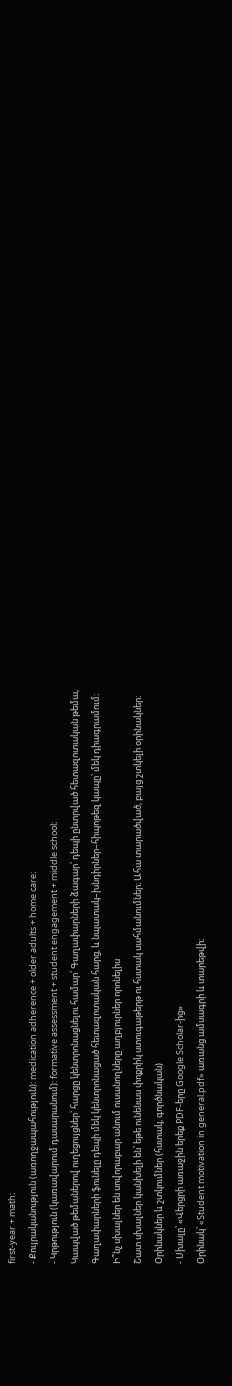first‑year + math։
- Քույրականություն (առողջապահություն): medication adherence + older adults + home care։
- Կրթություն (կառավարում դասարանում): formative assessment + student engagement + middle school։
Կապված թեմաներով ուղեցույցներ՝ հարցը կենտրոնացնելու համար՝ Գաղափարների ձագար՝ դեպի ընտրված հետազոտական թեմա, Գաղափարների ֆունելը դեպի մեկ կենտրոնացած հետազոտական հարց, և նպատակ–խնդիրներ–հիպոթեզ կապը՝ մեկ դիագրամում։
Ի՞նչ սխալներ են սովորաբար անում ուսանողները աղբյուրներ որոնելիս
Շատ սխալներ կանխելի են՝ եթե ունենաս փոքրիկ ստուգաթերթ ու հստակ սահմանումներ։ Ահա տարածված, բայց շտկելի օրինակներ։
Օրինակներ և շտկումներ (հստակ, գործնական)
- Սխալը՝ «Վերցրի առաջին երեք PDF-երը Google Scholar-ից»
Օրինակ՝ «Student motivation in general.pdf» առանց ամսագրի և տարեթվի։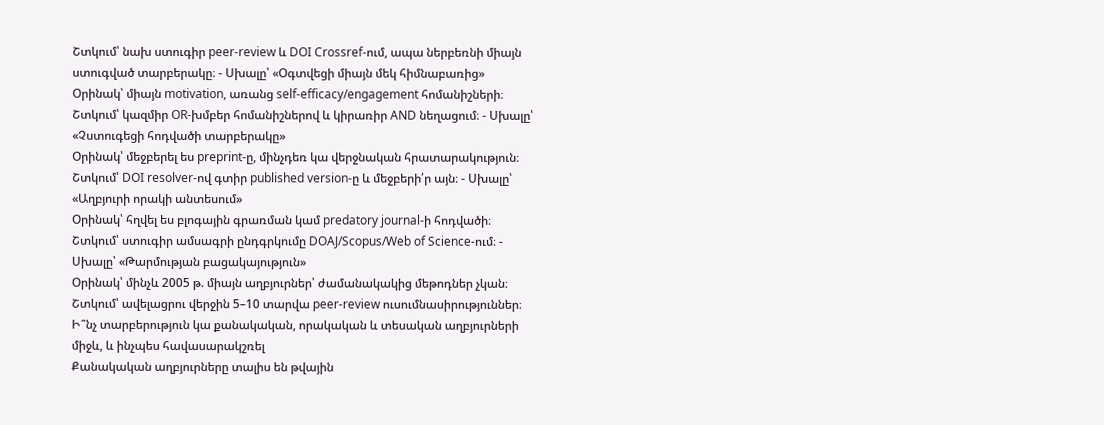Շտկում՝ նախ ստուգիր peer‑review և DOI Crossref-ում, ապա ներբեռնի միայն ստուգված տարբերակը։ - Սխալը՝ «Օգտվեցի միայն մեկ հիմնաբառից»
Օրինակ՝ միայն motivation, առանց self‑efficacy/engagement հոմանիշների։
Շտկում՝ կազմիր OR-խմբեր հոմանիշներով և կիրառիր AND նեղացում։ - Սխալը՝ «Չստուգեցի հոդվածի տարբերակը»
Օրինակ՝ մեջբերել ես preprint-ը, մինչդեռ կա վերջնական հրատարակություն։
Շտկում՝ DOI resolver-ով գտիր published version-ը և մեջբերի՛ր այն։ - Սխալը՝ «Աղբյուրի որակի անտեսում»
Օրինակ՝ հղվել ես բլոգային գրառման կամ predatory journal-ի հոդվածի։
Շտկում՝ ստուգիր ամսագրի ընդգրկումը DOAJ/Scopus/Web of Science-ում։ - Սխալը՝ «Թարմության բացակայություն»
Օրինակ՝ մինչև 2005 թ. միայն աղբյուրներ՝ ժամանակակից մեթոդներ չկան։
Շտկում՝ ավելացրու վերջին 5–10 տարվա peer‑review ուսումնասիրություններ։
Ի՞նչ տարբերություն կա քանակական, որակական և տեսական աղբյուրների միջև, և ինչպես հավասարակշռել
Քանակական աղբյուրները տալիս են թվային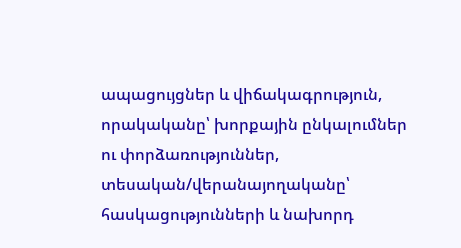ապացույցներ և վիճակագրություն, որակականը՝ խորքային ընկալումներ ու փորձառություններ, տեսական/վերանայողականը՝ հասկացությունների և նախորդ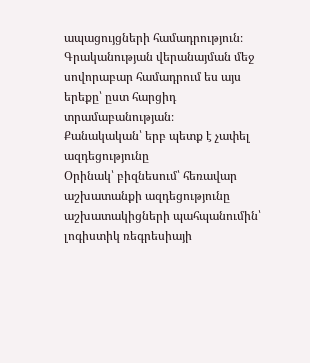ապացույցների համադրություն։ Գրականության վերանայման մեջ սովորաբար համադրում ես այս երեքը՝ ըստ հարցիդ տրամաբանության։
Քանակական՝ երբ պետք է չափել ազդեցությունը
Օրինակ՝ բիզնեսում՝ հեռավար աշխատանքի ազդեցությունը աշխատակիցների պահպանումին՝ լոգիստիկ ռեգրեսիայի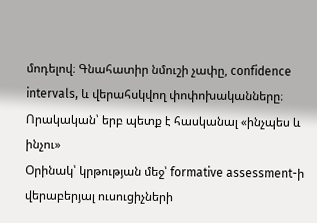մոդելով։ Գնահատիր նմուշի չափը, confidence intervals, և վերահսկվող փոփոխականները։
Որակական՝ երբ պետք է հասկանալ «ինչպես և ինչու»
Օրինակ՝ կրթության մեջ՝ formative assessment-ի վերաբերյալ ուսուցիչների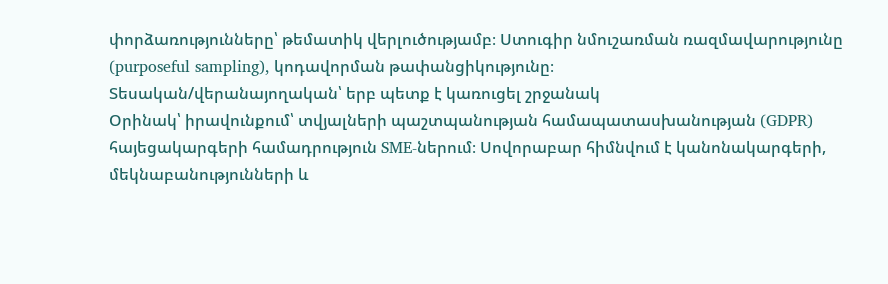փորձառությունները՝ թեմատիկ վերլուծությամբ։ Ստուգիր նմուշառման ռազմավարությունը (purposeful sampling), կոդավորման թափանցիկությունը։
Տեսական/վերանայողական՝ երբ պետք է կառուցել շրջանակ
Օրինակ՝ իրավունքում՝ տվյալների պաշտպանության համապատասխանության (GDPR) հայեցակարգերի համադրություն SME-ներում։ Սովորաբար հիմնվում է կանոնակարգերի, մեկնաբանությունների և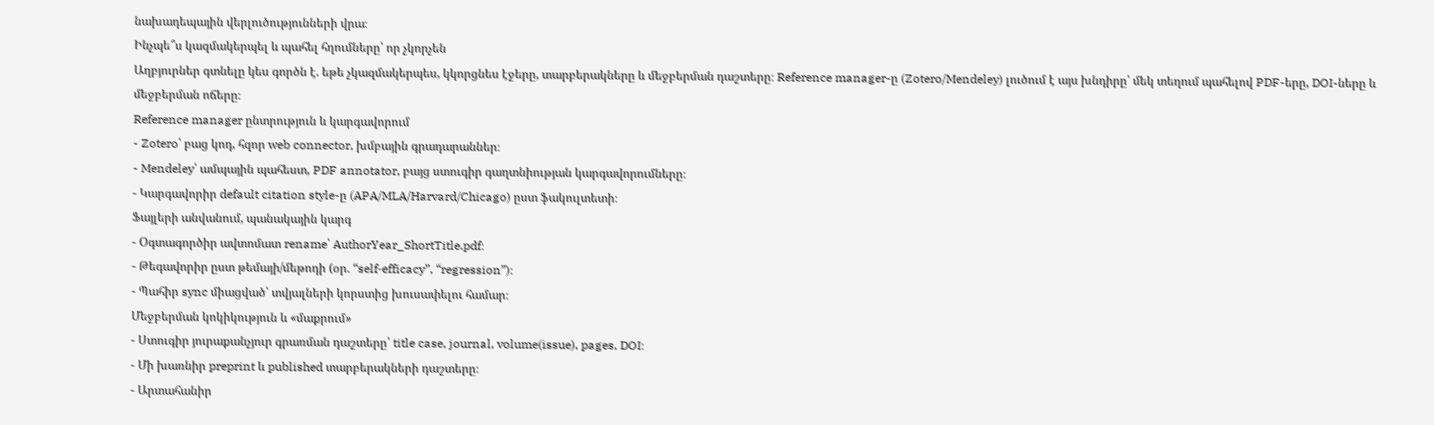նախադեպային վերլուծությունների վրա։
Ինչպե՞ս կազմակերպել և պահել հղումները՝ որ չկորչեն
Աղբյուրներ գտնելը կես գործն է. եթե չկազմակերպես, կկորցնես էջերը, տարբերակները և մեջբերման դաշտերը։ Reference manager-ը (Zotero/Mendeley) լուծում է այս խնդիրը՝ մեկ տեղում պահելով PDF-երը, DOI-ները և մեջբերման ոճերը։
Reference manager ընտրություն և կարգավորում
- Zotero՝ բաց կոդ, հզոր web connector, խմբային գրադարաններ։
- Mendeley՝ ամպային պահեստ, PDF annotator, բայց ստուգիր գաղտնիության կարգավորումները։
- Կարգավորիր default citation style-ը (APA/MLA/Harvard/Chicago) ըստ ֆակուլտետի։
Ֆայլերի անվանում, պանակային կարգ
- Օգտագործիր ավտոմատ rename՝ AuthorYear_ShortTitle.pdf։
- Թեգավորիր ըստ թեմայի/մեթոդի (օր. “self‑efficacy”, “regression”)։
- Պահիր sync միացված՝ տվյալների կորստից խուսափելու համար։
Մեջբերման կոկիկություն և «մաքրում»
- Ստուգիր յուրաքանչյուր գրառման դաշտերը՝ title case, journal, volume(issue), pages, DOI։
- Մի խառնիր preprint և published տարբերակների դաշտերը։
- Արտահանիր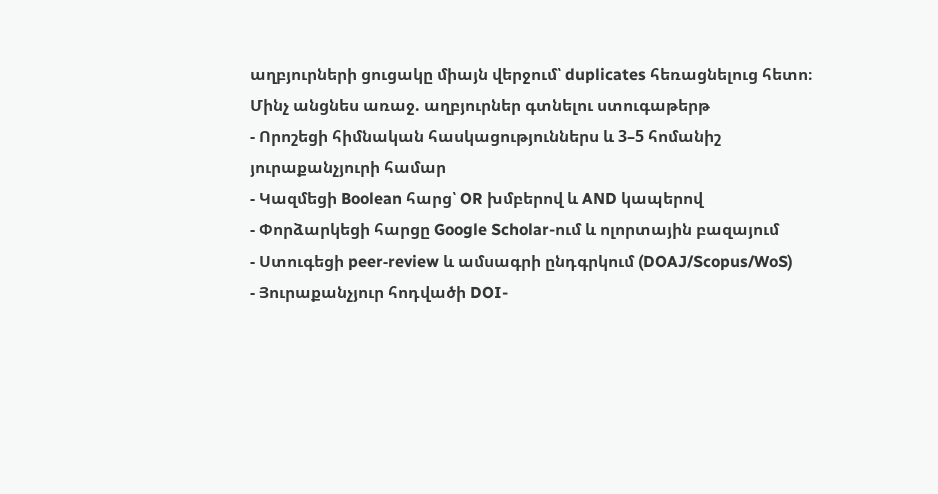աղբյուրների ցուցակը միայն վերջում՝ duplicates հեռացնելուց հետո։
Մինչ անցնես առաջ. աղբյուրներ գտնելու ստուգաթերթ
- Որոշեցի հիմնական հասկացություններս և 3–5 հոմանիշ յուրաքանչյուրի համար
- Կազմեցի Boolean հարց՝ OR խմբերով և AND կապերով
- Փորձարկեցի հարցը Google Scholar-ում և ոլորտային բազայում
- Ստուգեցի peer‑review և ամսագրի ընդգրկում (DOAJ/Scopus/WoS)
- Յուրաքանչյուր հոդվածի DOI-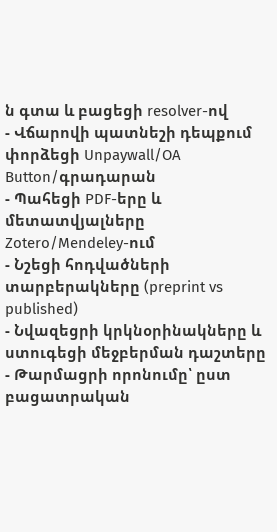ն գտա և բացեցի resolver-ով
- Վճարովի պատնեշի դեպքում փորձեցի Unpaywall/OA Button/գրադարան
- Պահեցի PDF-երը և մետատվյալները Zotero/Mendeley-ում
- Նշեցի հոդվածների տարբերակները (preprint vs published)
- Նվազեցրի կրկնօրինակները և ստուգեցի մեջբերման դաշտերը
- Թարմացրի որոնումը՝ ըստ բացատրական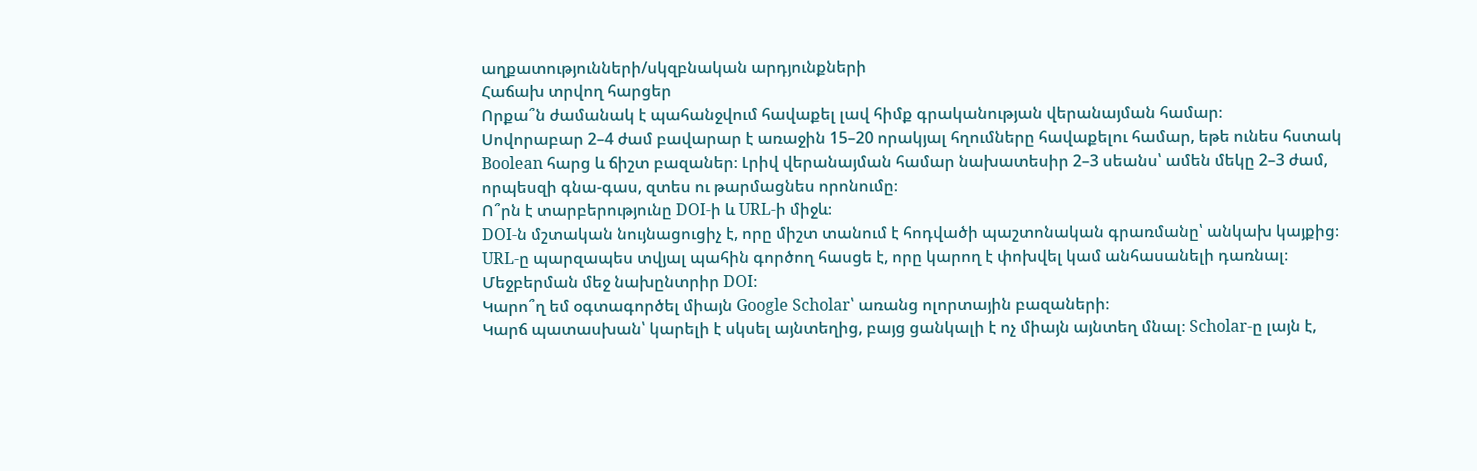աղքատությունների/սկզբնական արդյունքների
Հաճախ տրվող հարցեր
Որքա՞ն ժամանակ է պահանջվում հավաքել լավ հիմք գրականության վերանայման համար։
Սովորաբար 2–4 ժամ բավարար է առաջին 15–20 որակյալ հղումները հավաքելու համար, եթե ունես հստակ Boolean հարց և ճիշտ բազաներ։ Լրիվ վերանայման համար նախատեսիր 2–3 սեանս՝ ամեն մեկը 2–3 ժամ, որպեսզի գնա-գաս, զտես ու թարմացնես որոնումը։
Ո՞րն է տարբերությունը DOI-ի և URL-ի միջև։
DOI-ն մշտական նույնացուցիչ է, որը միշտ տանում է հոդվածի պաշտոնական գրառմանը՝ անկախ կայքից։ URL-ը պարզապես տվյալ պահին գործող հասցե է, որը կարող է փոխվել կամ անհասանելի դառնալ։ Մեջբերման մեջ նախընտրիր DOI։
Կարո՞ղ եմ օգտագործել միայն Google Scholar՝ առանց ոլորտային բազաների։
Կարճ պատասխան՝ կարելի է սկսել այնտեղից, բայց ցանկալի է ոչ միայն այնտեղ մնալ։ Scholar-ը լայն է,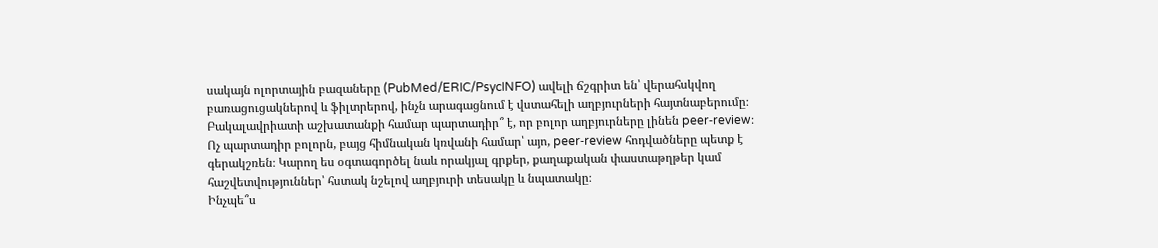սակայն ոլորտային բազաները (PubMed/ERIC/PsycINFO) ավելի ճշգրիտ են՝ վերահսկվող բառացուցակներով և ֆիլտրերով, ինչն արագացնում է վստահելի աղբյուրների հայտնաբերումը։
Բակալավրիատի աշխատանքի համար պարտադիր՞ է, որ բոլոր աղբյուրները լինեն peer‑review։
Ոչ պարտադիր բոլորն, բայց հիմնական կռվանի համար՝ այո, peer‑review հոդվածները պետք է գերակշռեն։ Կարող ես օգտագործել նաև որակյալ գրքեր, քաղաքական փաստաթղթեր կամ հաշվետվություններ՝ հստակ նշելով աղբյուրի տեսակը և նպատակը։
Ինչպե՞ս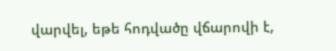վարվել, եթե հոդվածը վճարովի է,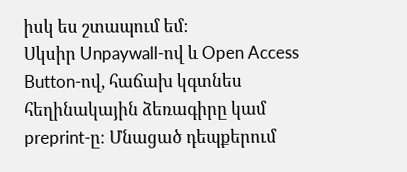իսկ ես շտապում եմ։
Սկսիր Unpaywall-ով և Open Access Button-ով, հաճախ կգտնես հեղինակային ձեռագիրը կամ preprint-ը։ Մնացած դեպքերում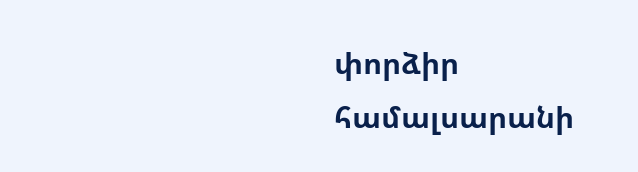փորձիր համալսարանի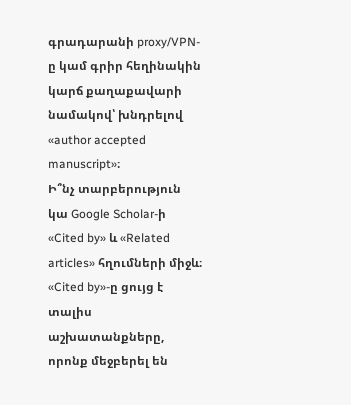գրադարանի proxy/VPN-ը կամ գրիր հեղինակին կարճ քաղաքավարի նամակով՝ խնդրելով «author accepted manuscript»։
Ի՞նչ տարբերություն կա Google Scholar-ի «Cited by» և «Related articles» հղումների միջև։
«Cited by»-ը ցույց է տալիս աշխատանքները, որոնք մեջբերել են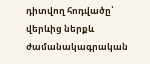դիտվող հոդվածը՝ վերևից ներքև ժամանակագրական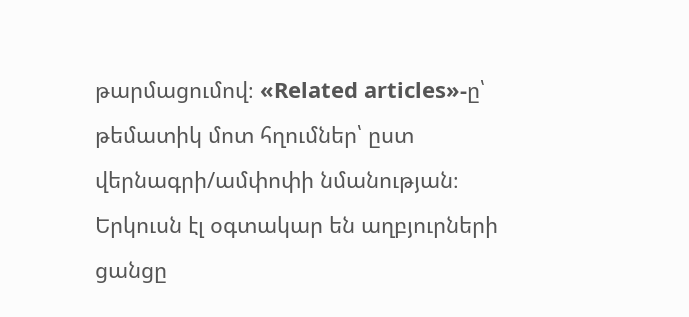թարմացումով։ «Related articles»-ը՝ թեմատիկ մոտ հղումներ՝ ըստ վերնագրի/ամփոփի նմանության։ Երկուսն էլ օգտակար են աղբյուրների ցանցը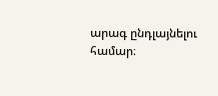արագ ընդլայնելու համար։